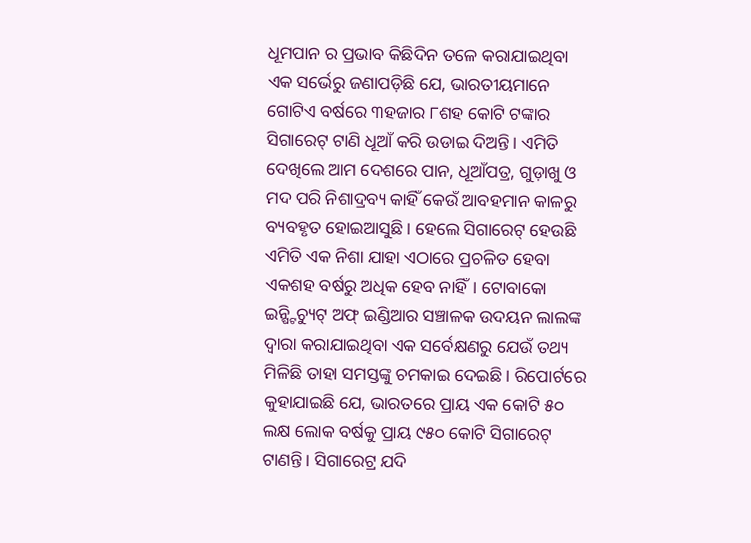ଧୂମପାନ ର ପ୍ରଭାବ କିଛିଦିନ ତଳେ କରାଯାଇଥିବା ଏକ ସର୍ଭେରୁ ଜଣାପଡ଼ିଛି ଯେ, ଭାରତୀୟମାନେ ଗୋଟିଏ ବର୍ଷରେ ୩ହଜାର ୮ଶହ କୋଟି ଟଙ୍କାର ସିଗାରେଟ୍ ଟାଣି ଧୂଆଁ କରି ଉଡାଇ ଦିଅନ୍ତି। ଏମିତି ଦେଖିଲେ ଆମ ଦେଶରେ ପାନ, ଧୂଆଁପତ୍ର, ଗୁଡ଼ାଖୁ ଓ ମଦ ପରି ନିଶାଦ୍ରବ୍ୟ କାହିଁ କେଉଁ ଆବହମାନ କାଳରୁ ବ୍ୟବହୃତ ହୋଇଆସୁଛି। ହେଲେ ସିଗାରେଟ୍ ହେଉଛି ଏମିତି ଏକ ନିଶା ଯାହା ଏଠାରେ ପ୍ରଚଳିତ ହେବା ଏକଶହ ବର୍ଷରୁ ଅଧିକ ହେବ ନାହିଁ। ଟୋବାକୋ ଇନ୍ଷ୍ଟିଚ୍ୟୁଟ୍ ଅଫ୍ ଇଣ୍ଡିଆର ସଞ୍ଚାଳକ ଉଦୟନ ଲାଲଙ୍କ ଦ୍ୱାରା କରାଯାଇଥିବା ଏକ ସର୍ବେକ୍ଷଣରୁ ଯେଉଁ ତଥ୍ୟ ମିଳିଛି ତାହା ସମସ୍ତଙ୍କୁ ଚମକାଇ ଦେଇଛି। ରିପୋର୍ଟରେ କୁହାଯାଇଛି ଯେ, ଭାରତରେ ପ୍ରାୟ ଏକ କୋଟି ୫୦ ଲକ୍ଷ ଲୋକ ବର୍ଷକୁ ପ୍ରାୟ ୯୫୦ କୋଟି ସିଗାରେଟ୍ ଟାଣନ୍ତି। ସିଗାରେଟ୍ର ଯଦି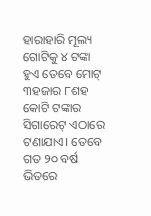ହାରାହାରି ମୂଲ୍ୟ ଗୋଟିକୁ ୪ ଟଙ୍କା ହୁଏ ତେବେ ମୋଟ୍ ୩ହଜାର ୮ଶହ କୋଟି ଟଙ୍କାର ସିଗାରେଟ୍ ଏଠାରେ ଟଣାଯାଏ। ତେବେ ଗତ ୨୦ ବର୍ଷ ଭିତରେ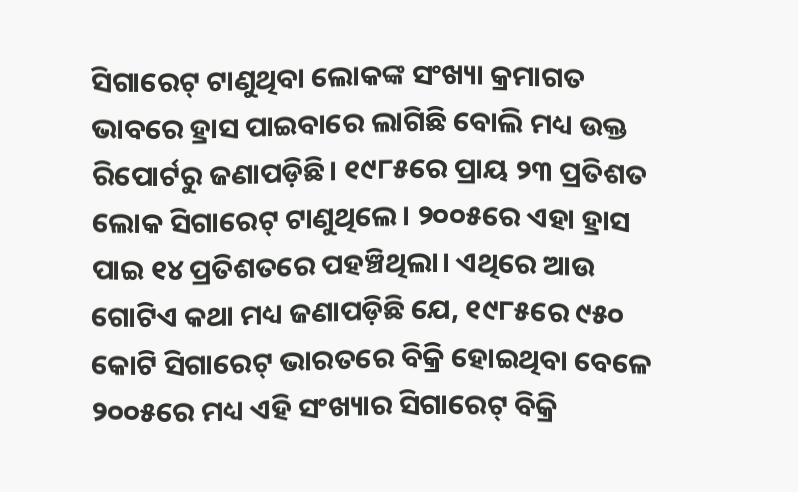ସିଗାରେଟ୍ ଟାଣୁଥିବା ଲୋକଙ୍କ ସଂଖ୍ୟା କ୍ରମାଗତ ଭାବରେ ହ୍ରାସ ପାଇବାରେ ଲାଗିଛି ବୋଲି ମଧ୍ୟ ଉକ୍ତ ରିପୋର୍ଟରୁ ଜଣାପଡ଼ିଛି। ୧୯୮୫ରେ ପ୍ରାୟ ୨୩ ପ୍ରତିଶତ ଲୋକ ସିଗାରେଟ୍ ଟାଣୁଥିଲେ। ୨୦୦୫ରେ ଏହା ହ୍ରାସ ପାଇ ୧୪ ପ୍ରତିଶତରେ ପହଞ୍ଚିଥିଲା। ଏଥିରେ ଆଉ ଗୋଟିଏ କଥା ମଧ୍ୟ ଜଣାପଡ଼ିଛି ଯେ, ୧୯୮୫ରେ ୯୫୦ କୋଟି ସିଗାରେଟ୍ ଭାରତରେ ବିକ୍ରି ହୋଇଥିବା ବେଳେ ୨୦୦୫ରେ ମଧ୍ୟ ଏହି ସଂଖ୍ୟାର ସିଗାରେଟ୍ ବିକ୍ରି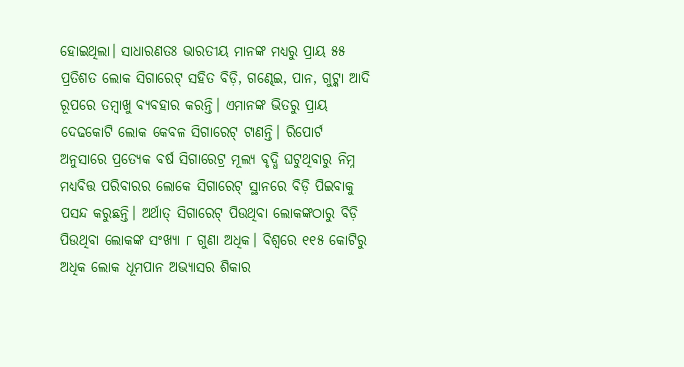ହୋଇଥିଲା। ସାଧାରଣତଃ ଭାରତୀୟ ମାନଙ୍କ ମଧ୍ୟରୁ ପ୍ରାୟ ୫୫ ପ୍ରତିଶତ ଲୋକ ସିଗାରେଟ୍ ସହିତ ବିଡ଼ି, ଗଣ୍ଢେଇ, ପାନ, ଗୁଟ୍କା ଆଦି ରୂପରେ ତମ୍ୱାଖୁ ବ୍ୟବହାର କରନ୍ତି। ଏମାନଙ୍କ ଭିତରୁ ପ୍ରାୟ ଦେଢକୋଟି ଲୋକ କେବଳ ସିଗାରେଟ୍ ଟାଣନ୍ତି। ରିପୋର୍ଟ ଅନୁସାରେ ପ୍ରତ୍ୟେକ ବର୍ଷ ସିଗାରେଟ୍ର ମୂଲ୍ୟ ବୃଦ୍ଧି ଘଟୁଥିବାରୁ ନିମ୍ନ ମଧ୍ୟବିତ୍ତ ପରିବାରର ଲୋକେ ସିଗାରେଟ୍ ସ୍ଥାନରେ ବିଡ଼ି ପିଇବାକୁ ପସନ୍ଦ କରୁଛନ୍ତି। ଅର୍ଥାତ୍ ସିଗାରେଟ୍ ପିଉଥିବା ଲୋକଙ୍କଠାରୁ ବିଡ଼ି ପିଉଥିବା ଲୋକଙ୍କ ସଂଖ୍ୟା ୮ ଗୁଣା ଅଧିକ। ବିଶ୍ୱରେ ୧୧୫ କୋଟିରୁ ଅଧିକ ଲୋକ ଧୂମପାନ ଅଭ୍ୟାସର ଶିକାର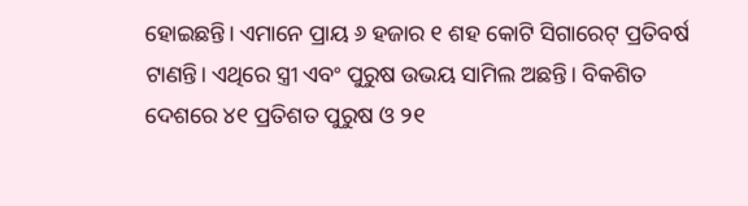ହୋଇଛନ୍ତି। ଏମାନେ ପ୍ରାୟ ୬ ହଜାର ୧ ଶହ କୋଟି ସିଗାରେଟ୍ ପ୍ରତିବର୍ଷ ଟାଣନ୍ତି। ଏଥିରେ ସ୍ତ୍ରୀ ଏବଂ ପୁରୁଷ ଉଭୟ ସାମିଲ ଅଛନ୍ତି। ବିକଶିତ ଦେଶରେ ୪୧ ପ୍ରତିଶତ ପୁରୁଷ ଓ ୨୧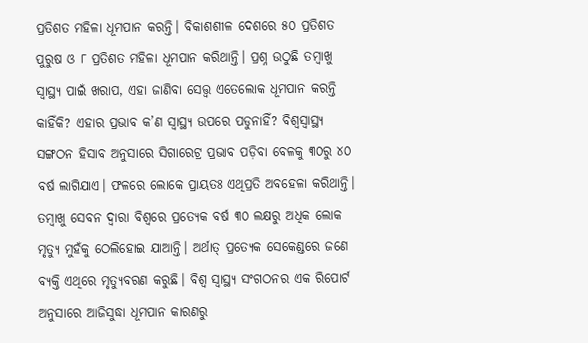ପ୍ରତିଶତ ମହିଳା ଧୂମପାନ କରନ୍ତି। ବିକାଶଶୀଳ ଦେଶରେ ୫୦ ପ୍ରତିଶତ ପୁରୁଷ ଓ ୮ ପ୍ରତିଶତ ମହିଳା ଧୂମପାନ କରିଥାନ୍ତି। ପ୍ରଶ୍ନ ଉଠୁଛି ତମ୍ୱାଖୁ ସ୍ୱାସ୍ଥ୍ୟ ପାଇଁ ଖରାପ, ଏହା ଜାଣିବା ସେତ୍ତ୍ୱ ଏତେଲୋକ ଧୂମପାନ କରନ୍ତି କାହିଁକି? ଏହାର ପ୍ରଭାବ କ’ଣ ସ୍ୱାସ୍ଥ୍ୟ ଉପରେ ପଡୁନାହିଁ? ବିଶ୍ୱସ୍ୱାସ୍ଥ୍ୟ ସଙ୍ଗଠନ ହିସାବ ଅନୁସାରେ ସିଗାରେଟ୍ର ପ୍ରଭାବ ପଡ଼ିବା ବେଳକୁ ୩୦ରୁ ୪୦ ବର୍ଷ ଲାଗିଯାଏ। ଫଳରେ ଲୋକେ ପ୍ରାୟତଃ ଏଥିପ୍ରତି ଅବହେଳା କରିଥାନ୍ତି। ତମ୍ୱାଖୁ ସେବନ ଦ୍ୱାରା ବିଶ୍ୱରେ ପ୍ରତ୍ୟେକ ବର୍ଷ ୩୦ ଲକ୍ଷରୁ ଅଧିକ ଲୋକ ମୃତ୍ୟୁ ମୁହଁକୁ ଠେଲିହୋଇ ଯାଆନ୍ତି। ଅର୍ଥାତ୍ ପ୍ରତ୍ୟେକ ସେକେଣ୍ଡରେ ଜଣେ ବ୍ୟକ୍ତି ଏଥିରେ ମୃତ୍ୟୁବରଣ କରୁଛି। ବିଶ୍ୱ ସ୍ୱାସ୍ଥ୍ୟ ସଂଗଠନର ଏକ ରିପୋର୍ଟ ଅନୁସାରେ ଆଜିସୁଦ୍ଧା ଧୂମପାନ କାରଣରୁ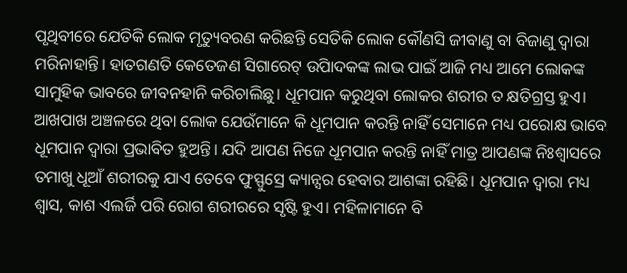ପୃଥିବୀରେ ଯେତିକି ଲୋକ ମୃତ୍ୟୁବରଣ କରିଛନ୍ତି ସେତିକି ଲୋକ କୌଣସି ଜୀବାଣୁ ବା ବିଜାଣୁ ଦ୍ୱାରା ମରିନାହାନ୍ତି। ହାତଗଣତି କେତେଜଣ ସିଗାରେଟ୍ ଉପିାଦକଙ୍କ ଲାଭ ପାଇଁ ଆଜି ମଧ୍ୟ ଆମେ ଲୋକଙ୍କ ସାମୁହିକ ଭାବରେ ଜୀବନହାନି କରିଚାଲିଛୁ। ଧୂମପାନ କରୁଥିବା ଲୋକର ଶରୀର ତ କ୍ଷତିଗ୍ରସ୍ତ ହୁଏ। ଆଖପାଖ ଅଞ୍ଚଳରେ ଥିବା ଲୋକ ଯେଉଁମାନେ କି ଧୂମପାନ କରନ୍ତି ନାହିଁ ସେମାନେ ମଧ୍ୟ ପରୋକ୍ଷ ଭାବେ ଧୂମପାନ ଦ୍ୱାରା ପ୍ରଭାବିତ ହୁଅନ୍ତି। ଯଦି ଆପଣ ନିଜେ ଧୂମପାନ କରନ୍ତି ନାହିଁ ମାତ୍ର ଆପଣଙ୍କ ନିଃଶ୍ୱାସରେ ତମାଖୁ ଧୂଆଁ ଶରୀରକୁ ଯାଏ ତେବେ ଫୁସ୍ଫୁସ୍ରେ କ୍ୟାନ୍ସର ହେବାର ଆଶଙ୍କା ରହିଛି। ଧୂମପାନ ଦ୍ୱାରା ମଧ୍ୟ ଶ୍ୱାସ, କାଶ ଏଲର୍ଜି ପରି ରୋଗ ଶରୀରରେ ସୃଷ୍ଟି ହୁଏ। ମହିଳାମାନେ ବି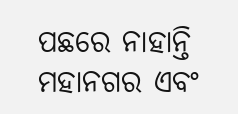ପଛରେ ନାହାନ୍ତି ମହାନଗର ଏବଂ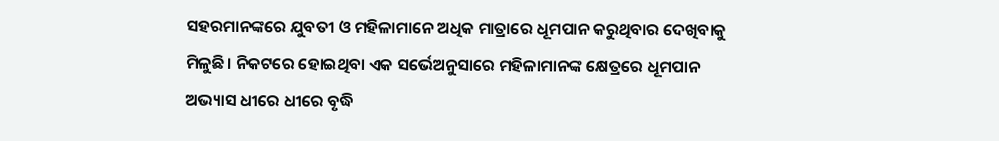ସହରମାନଙ୍କରେ ଯୁବତୀ ଓ ମହିଳାମାନେ ଅଧିକ ମାତ୍ରାରେ ଧୂମପାନ କରୁଥିବାର ଦେଖିବାକୁ ମିଳୁଛି। ନିକଟରେ ହୋଇଥିବା ଏକ ସର୍ଭେଅନୁସାରେ ମହିଳାମାନଙ୍କ କ୍ଷେତ୍ରରେ ଧୂମପାନ ଅଭ୍ୟାସ ଧୀରେ ଧୀରେ ବୃଦ୍ଧି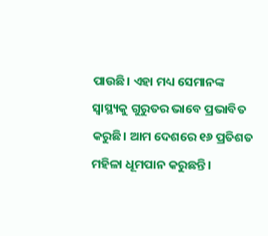ପାଉଛି। ଏହା ମଧ୍ୟ ସେମାନଙ୍କ ସ୍ୱାସ୍ଥ୍ୟକୁ ଗୁରୁତର ଭାବେ ପ୍ରଭାବିତ କରୁଛି। ଆମ ଦେଶରେ ୧୬ ପ୍ରତିଶତ ମହିଳା ଧୂମପାନ କରୁଛନ୍ତି।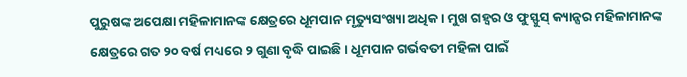ପୁରୁଷଙ୍କ ଅପେକ୍ଷା ମହିଳାମାନଙ୍କ କ୍ଷେତ୍ରରେ ଧୂମପାନ ମୃତ୍ୟୁସଂଖ୍ୟା ଅଧିକ। ମୁଖ ଗହ୍ୱର ଓ ଫୁସ୍ଫୁସ୍ କ୍ୟାନ୍ସର ମହିଳାମାନଙ୍କ କ୍ଷେତ୍ରରେ ଗତ ୨୦ ବର୍ଷ ମଧ୍ୟରେ ୨ ଗୁଣା ବୃଦ୍ଧି ପାଇଛି। ଧୂମପାନ ଗର୍ଭବତୀ ମହିଳା ପାଇଁ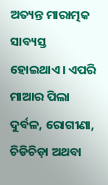ଅତ୍ୟନ୍ତ ମାରାତ୍ମକ ସାବ୍ୟସ୍ତ ହୋଇଥାଏ। ଏପରି ମାଆର ପିଲା ଦୁର୍ବଳ, ରୋଗୀଣା, ଚିଡିଚିଡ଼ା ଅଥବା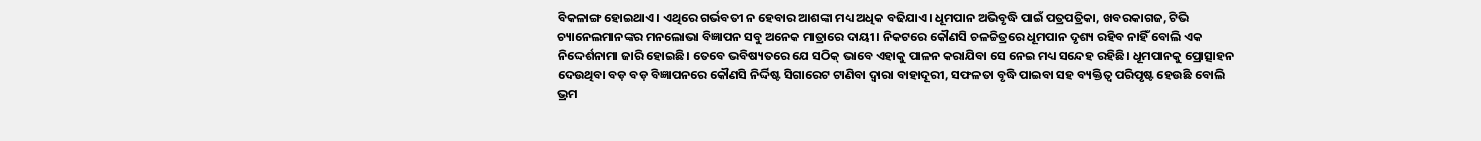ବିକଳାଙ୍ଗ ହୋଇଥାଏ। ଏଥିରେ ଗର୍ଭବତୀ ନ ହେବାର ଆଶଙ୍କା ମଧ୍ୟ ଅଧିକ ବଢିଯାଏ। ଧୂମପାନ ଅଭିବୃଦ୍ଧି ପାଇଁ ପତ୍ରପତ୍ରିକା, ଖବରକାଗଜ, ଟିଭି ଚ୍ୟାନେଲମାନଙ୍କର ମନଲୋଭା ବିଜ୍ଞାପନ ସବୁ ଅନେକ ମାତ୍ରାରେ ଦାୟୀ। ନିକଟରେ କୌଣସି ଚଳଚ୍ଚିତ୍ରରେ ଧୂମପାନ ଦୃଶ୍ୟ ରହିବ ନାହିଁ ବୋଲି ଏକ ନିଦ୍ଦେର୍ଶନାମା ଜାରି ହୋଇଛି। ତେବେ ଭବିଷ୍ୟତରେ ଯେ ସଠିକ୍ ଭାବେ ଏହାକୁ ପାଳନ କରାଯିବା ସେ ନେଇ ମଧ୍ୟ ସନ୍ଦେହ ରହିଛି। ଧୂମପାନକୁ ପ୍ରୋତ୍ସାହନ ଦେଉଥିବା ବଡ଼ ବଡ଼ ବିଜ୍ଞାପନରେ କୌଣସି ନିର୍ଦ୍ଦିଷ୍ଟ ସିଗାରେଟ ଟାଣିବା ଦ୍ୱାରା ବାହାଦୂରୀ, ସଫଳତା ବୃଦ୍ଧି ପାଇବା ସହ ବ୍ୟକ୍ତିତ୍ୱ ପରିପୃଷ୍ଟ ହେଉଛି ବୋଲି ଭ୍ରମ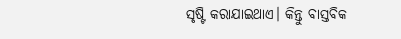ସୃଷ୍ଟି କରାଯାଇଥାଏ। କିନ୍ତୁ ବାସ୍ତବିକ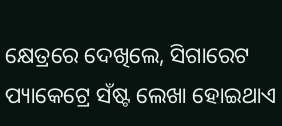କ୍ଷେତ୍ରରେ ଦେଖିଲେ, ସିଗାରେଟ ପ୍ୟାକେଟ୍ରେ ସଁଷ୍ଟ ଲେଖା ହୋଇଥାଏ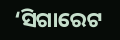‘ସିଗାରେଟ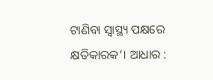ଟାଣିବା ସ୍ୱାସ୍ଥ୍ୟ ପକ୍ଷରେ କ୍ଷତିକାରକ’। ଆଧାର :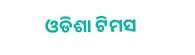ଓଡିଶା ଟିମସ